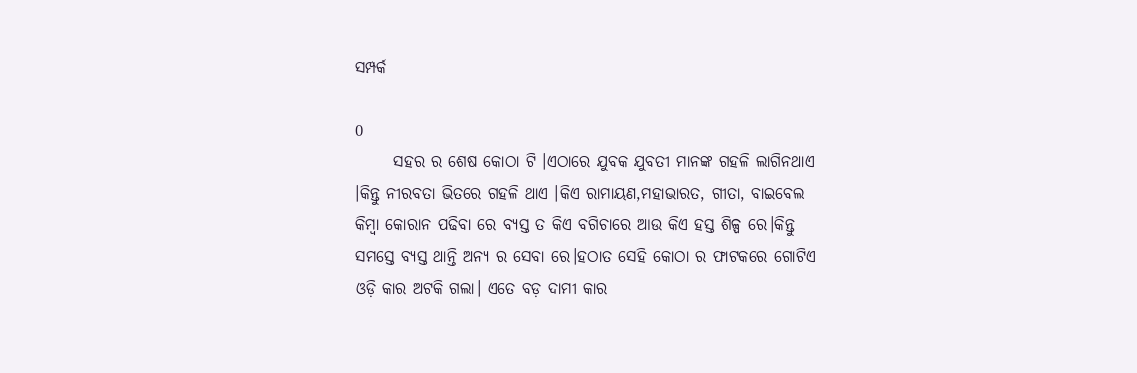ସମ୍ପର୍କ

0
      ସହର ର ଶେଷ କୋଠା ଟି ।ଏଠାରେ ଯୁବକ ଯୁବତୀ ମାନଙ୍କ ଗହଳି ଲାଗିନଥାଏ ।କିନ୍ତୁ ନୀରବତା ଭିତରେ ଗହଳି ଥାଏ ।କିଏ ରାମାୟଣ,ମହାଭାରତ, ଗୀତା, ବାଇବେଲ କିମ୍ବା କୋରାନ ପଢିବା ରେ ବ୍ୟସ୍ତ ତ କିଏ ବଗିଚାରେ ଆଉ କିଏ ହସ୍ତ ଶିଳ୍ପ ରେ।କିନ୍ତୁ ସମସ୍ତେ ବ୍ୟସ୍ତ ଥାନ୍ତି ଅନ୍ୟ ର ସେବା ରେ।ହଠାତ ସେହି କୋଠା ର ଫାଟକରେ ଗୋଟିଏ ଓଡ଼ି କାର ଅଟକି ଗଲା। ଏତେ ବଡ଼ ଦାମୀ କାର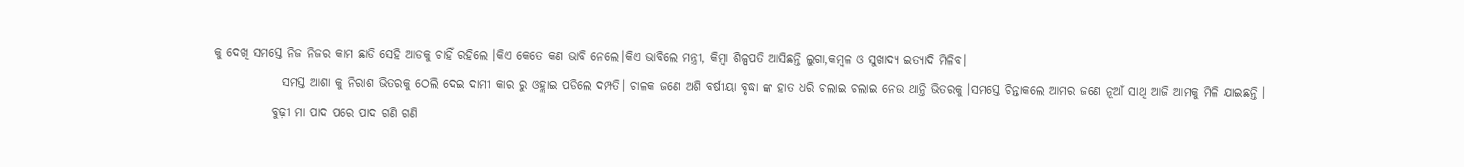କୁ ଦେଖି ସମସ୍ତେ ନିଜ ନିଜର କାମ ଛାଡି ସେହି ଆଡକୁ ଚାହିଁ ରହିଲେ ।କିଏ କେତେ କଣ ଭାବି ନେଲେ।କିଏ ଭାବିଲେ ମନ୍ତ୍ରୀ, କିମ୍ବା ଶିଳ୍ପପତି ଆସିଛନ୍ତି ଲୁଗା,କମ୍ବଳ ଓ ସୁଖାଦ୍ୟ ଇତ୍ୟାଦି ମିଳିବ।
              ସମସ୍ତ ଆଶା କୁ ନିରାଶ ଭିତରକୁ ଠେଲି ଦେଇ ଦାମୀ କାର ରୁ ଓହ୍ଲାଇ ପଡିଲେ ଦମ୍ପତି। ଚାଳକ ଜଣେ ଅଶି ବର୍ଷୀୟା ବୃଦ୍ଧା ଙ୍କ ହାତ ଧରି ଚଲାଇ ଚଲାଇ ନେଉ ଥାନ୍ତି ଭିତରକୁ ।ସମସ୍ତେ ଚିନ୍ତାକଲେ ଆମର ଜଣେ ନୂଆଁ ସାଥି ଆଜି ଆମକୁ ମିଳି ଯାଇଛନ୍ତି ।
            ବୁଢ଼ୀ ମା ପାଦ ପରେ ପାଦ ଗଣି ଗଣି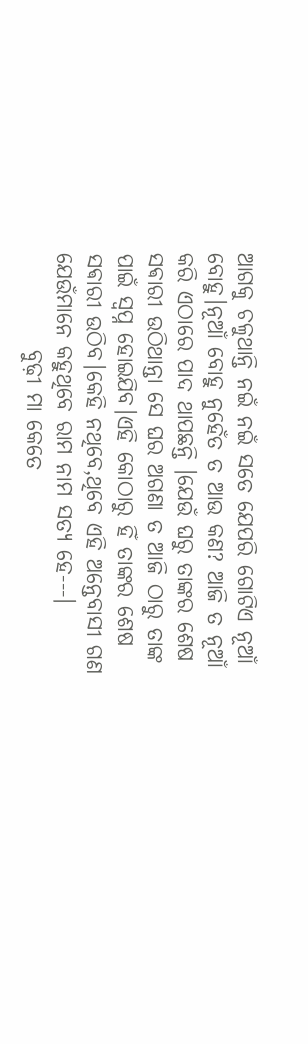ଆଗକୁ ଚଳୁଥାନ୍ତି ନଇଁ ନଇଁ ସତେ ଯେପରି ଗୋଟିଏ ନୂଆଁ ବୋହୁ।ନୂଆଁ ବୋହୁ ନୁହେଁତ ତ ଆଉ କଣ? ଆଜି ତ ନୂଆଁ କରି ଏଠାରେ ପାଦ ଥାପଛନ୍ତି ।ଯେଉଁ ଘରୁ ତାଙ୍କର ଶେଷ ସଵାରୀ ଉଠିଥାନ୍ତା ସେ ଘର ଅଗଣା ତ ଆଜି ଠାରୁ ତାଙ୍କ ପାଇଁ ସ୍ୱପ୍ନ ହୋଇଯିବ।ଏହି କୋଠାରୁ ହିଁ ତାଙ୍କର ଶେଷ ସଵାରୀ ଉଠିବ।କେହି ନଥିବେ,ଥିବେ ଏହି ଅନ୍ତେବାସୀ ଗଣ ଯେଉଁମାନେ କହୁଥିବେ ରାମ ନାମ ସତ୍ୟ ହେ---।
           ବୁଢ଼ୀ ମା କେତେ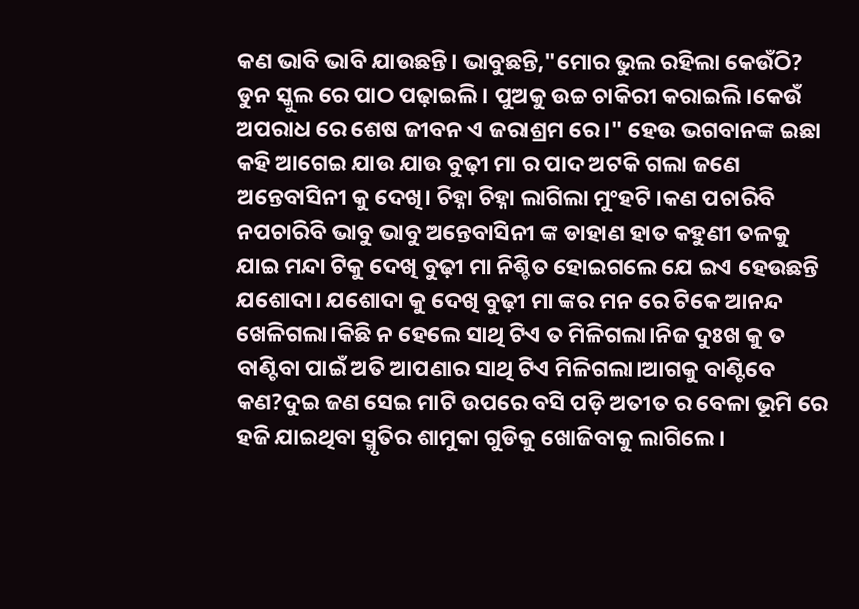କଣ ଭାବି ଭାବି ଯାଉଛନ୍ତି। ଭାବୁଛନ୍ତି,"ମୋର ଭୁଲ ରହିଲା କେଉଁଠି? ଡୁନ ସ୍କୁଲ ରେ ପାଠ ପଢ଼ାଇଲି । ପୁଅକୁ ଉଚ୍ଚ ଚାକିରୀ କରାଇଲି।କେଉଁ ଅପରାଧ ରେ ଶେଷ ଜୀବନ ଏ ଜରାଶ୍ରମ ରେ।" ହେଉ ଭଗବାନଙ୍କ ଇଛା କହି ଆଗେଇ ଯାଉ ଯାଉ ବୁଢ଼ୀ ମା ର ପାଦ ଅଟକି ଗଲା ଜଣେ ଅନ୍ତେବାସିନୀ କୁ ଦେଖି। ଚିହ୍ନା ଚିହ୍ନା ଲାଗିଲା ମୁଂହଟି ।କଣ ପଚାରିବି ନପଚାରିବି ଭାବୁ ଭାବୁ ଅନ୍ତେବାସିନୀ ଙ୍କ ଡାହାଣ ହାତ କହୁଣୀ ତଳକୁ ଯାଇ ମନ୍ଦା ଟିକୁ ଦେଖି ବୁଢ଼ୀ ମା ନିଶ୍ଚିତ ହୋଇଗଲେ ଯେ ଇଏ ହେଉଛନ୍ତି ଯଶୋଦା। ଯଶୋଦା କୁ ଦେଖି ବୁଢ଼ୀ ମା ଙ୍କର ମନ ରେ ଟିକେ ଆନନ୍ଦ ଖେଳିଗଲା।କିଛି ନ ହେଲେ ସାଥି ଟିଏ ତ ମିଳିଗଲା।ନିଜ ଦୁଃଖ କୁ ତ ବାଣ୍ଟିବା ପାଇଁ ଅତି ଆପଣାର ସାଥି ଟିଏ ମିଳିଗଲା।ଆଗକୁ ବାଣ୍ଟିବେ କଣ?ଦୁଇ ଜଣ ସେଇ ମାଟି ଉପରେ ବସି ପଡ଼ି ଅତୀତ ର ବେଳା ଭୂମି ରେ ହଜି ଯାଇଥିବା ସ୍ମୃତିର ଶାମୁକା ଗୁଡିକୁ ଖୋଜିବାକୁ ଲାଗିଲେ।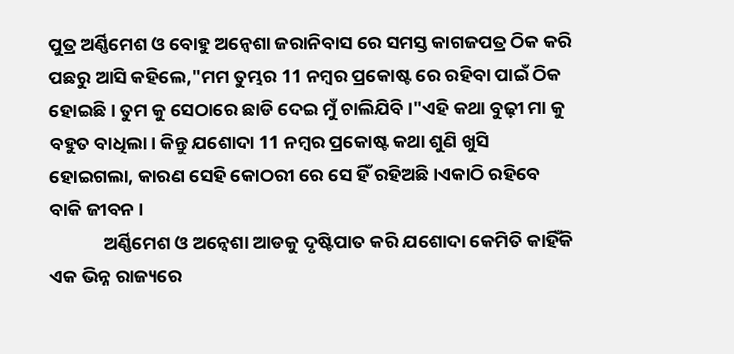ପୁତ୍ର ଅର୍ଣ୍ଣିମେଶ ଓ ବୋହୁ ଅନ୍ୱେଶା ଜରାନିବାସ ରେ ସମସ୍ତ କାଗଜପତ୍ର ଠିକ କରି ପଛରୁ ଆସି କହିଲେ,"ମମ ତୁମ୍ଭର 11 ନମ୍ବର ପ୍ରକୋଷ୍ଟ ରେ ରହିବା ପାଇଁ ଠିକ ହୋଇଛି। ତୁମ କୁ ସେଠାରେ ଛାଡି ଦେଇ ମୁଁ ଚାଲିଯିବି ।"ଏହି କଥା ବୁଢ଼ୀ ମା କୁ ବହୁତ ବାଧିଲା। କିନ୍ତୁ ଯଶୋଦା 11 ନମ୍ବର ପ୍ରକୋଷ୍ଟ କଥା ଶୁଣି ଖୁସି ହୋଇଗଲା, କାରଣ ସେହି କୋଠରୀ ରେ ସେ ହିଁ ରହିଅଛି।ଏକାଠି ରହିବେ ବାକି ଜୀବନ ।
             ଅର୍ଣ୍ଣିମେଶ ଓ ଅନ୍ୱେଶା ଆଡକୁ ଦୃଷ୍ଟିପାତ କରି ଯଶୋଦା କେମିତି କାହିଁକି ଏକ ଭିନ୍ନ ରାଜ୍ୟରେ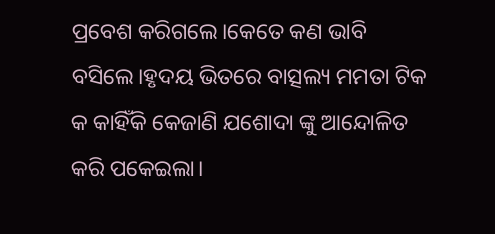ପ୍ରବେଶ କରିଗଲେ।କେତେ କଣ ଭାବି ବସିଲେ।ହୃଦୟ ଭିତରେ ବାତ୍ସଲ୍ୟ ମମତା ଟିକ କ କାହିଁକି କେଜାଣି ଯଶୋଦା ଙ୍କୁ ଆନ୍ଦୋଳିତ କରି ପକେଇଲା।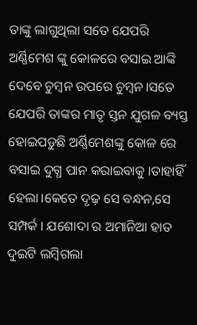ତାଙ୍କୁ ଲାଗୁଥିଲା ସତେ ଯେପରି ଅର୍ଣ୍ଣିମେଶ ଙ୍କୁ କୋଳରେ ବସାଇ ଆଙ୍କି ଦେବେ ଚୁମ୍ବନ ଉପରେ ଚୁମ୍ବନ।ସତେ ଯେପରି ତାଙ୍କର ମାତୃ ସ୍ତନ ଯୁଗଳ ବ୍ୟସ୍ତ ହୋଇପଡୁଛି ଅର୍ଣ୍ଣିମେଶଙ୍କୁ କୋଳ ରେ ବସାଇ ଦୁଗ୍ଧ ପାନ କରାଇବାକୁ।ତାହାହିଁ ହେଲା।କେତେ ଦୃଢ଼ ସେ ବନ୍ଧନ,ସେ ସମ୍ପର୍କ। ଯଶୋଦା ର ଅମାନିଆ ହାତ ଦୁଇଟି ଲମ୍ବିଗଲା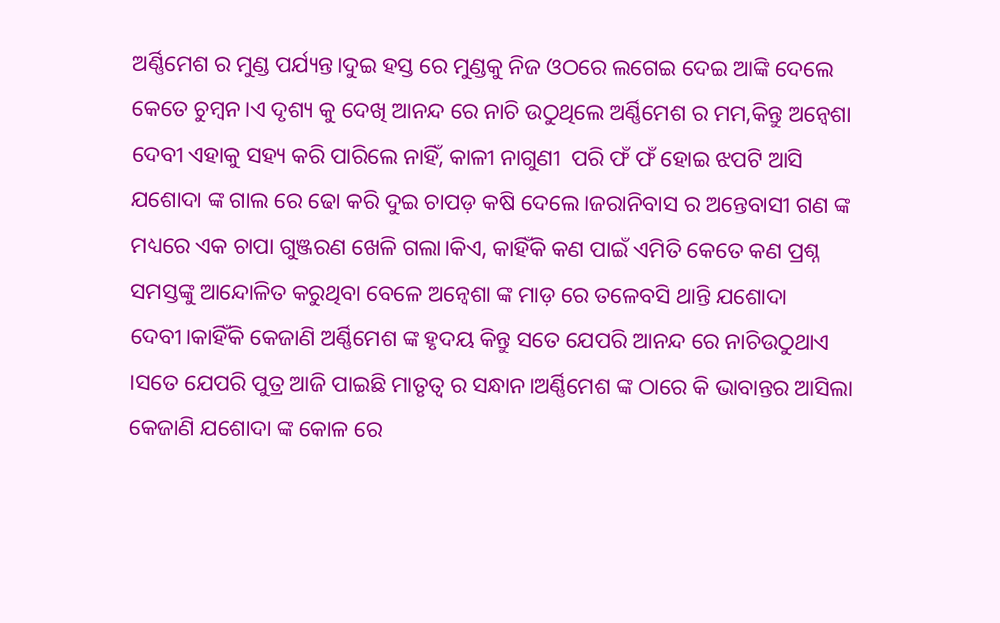ଅର୍ଣ୍ଣିମେଶ ର ମୁଣ୍ଡ ପର୍ଯ୍ୟନ୍ତ।ଦୁଇ ହସ୍ତ ରେ ମୁଣ୍ଡକୁ ନିଜ ଓଠରେ ଲଗେଇ ଦେଇ ଆଙ୍କି ଦେଲେ କେତେ ଚୁମ୍ବନ।ଏ ଦୃଶ୍ୟ କୁ ଦେଖି ଆନନ୍ଦ ରେ ନାଚି ଉଠୁଥିଲେ ଅର୍ଣ୍ଣିମେଶ ର ମମ,କିନ୍ତୁ ଅନ୍ୱେଶା ଦେବୀ ଏହାକୁ ସହ୍ୟ କରି ପାରିଲେ ନାହିଁ, କାଳୀ ନାଗୁଣୀ  ପରି ଫଁ ଫଁ ହୋଇ ଝପଟି ଆସି ଯଶୋଦା ଙ୍କ ଗାଲ ରେ ଢୋ କରି ଦୁଇ ଚାପଡ଼ କଷି ଦେଲେ।ଜରାନିବାସ ର ଅନ୍ତେବାସୀ ଗଣ ଙ୍କ ମଧ୍ୟରେ ଏକ ଚାପା ଗୁଞ୍ଜରଣ ଖେଳି ଗଲା।କିଏ, କାହିଁକି କଣ ପାଇଁ ଏମିତି କେତେ କଣ ପ୍ରଶ୍ନ ସମସ୍ତଙ୍କୁ ଆନ୍ଦୋଳିତ କରୁଥିବା ବେଳେ ଅନ୍ୱେଶା ଙ୍କ ମାଡ଼ ରେ ତଳେବସି ଥାନ୍ତି ଯଶୋଦା ଦେବୀ।କାହିଁକି କେଜାଣି ଅର୍ଣ୍ଣିମେଶ ଙ୍କ ହୃଦୟ କିନ୍ତୁ ସତେ ଯେପରି ଆନନ୍ଦ ରେ ନାଚିଉଠୁଥାଏ ।ସତେ ଯେପରି ପୁତ୍ର ଆଜି ପାଇଛି ମାତୃତ୍ୱ ର ସନ୍ଧାନ।ଅର୍ଣ୍ଣିମେଶ ଙ୍କ ଠାରେ କି ଭାବାନ୍ତର ଆସିଲା କେଜାଣି ଯଶୋଦା ଙ୍କ କୋଳ ରେ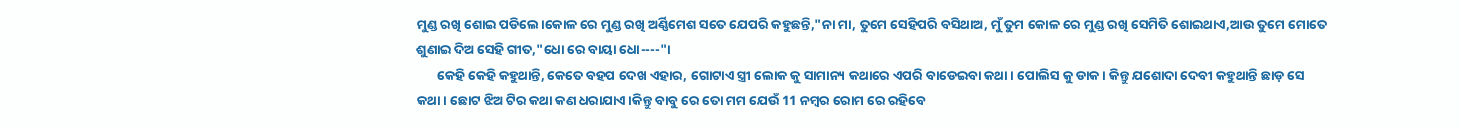ମୁଣ୍ଡ ରଖି ଶୋଇ ପଡିଲେ।କୋଳ ରେ ମୁଣ୍ଡ ରଖି ଅର୍ଣ୍ଣିମେଶ ସତେ ଯେପରି କହୁଛନ୍ତି,"ନା ମା, ତୁମେ ସେହିପରି ବସିଥାଅ, ମୁଁ ତୁମ କୋଳ ରେ ମୁଣ୍ଡ ରଖି ସେମିତି ଶୋଇଥାଏ,ଆଉ ତୁମେ ମୋତେ ଶୁଣାଇ ଦିଅ ସେହି ଗୀତ,"ଧୋ ରେ ବାୟା ଧୋ----"।
       କେହି କେହି କହୁଥାନ୍ତି, କେତେ ବହପ ଦେଖ ଏହାର, ଗୋଟାଏ ସ୍ତ୍ରୀ ଲୋକ କୁ ସାମାନ୍ୟ କଥାରେ ଏପରି ବାଡେଇବା କଥା। ପୋଲିସ କୁ ଡାକ। କିନ୍ତୁ ଯଶୋଦା ଦେବୀ କହୁଥାନ୍ତି ଛାଡ଼ ସେ କଥା। ଛୋଟ ଝିଅ ଟିର କଥା କଣ ଧରାଯାଏ।କିନ୍ତୁ ବାବୁ ରେ ତୋ ମମ ଯେଉଁ 11 ନମ୍ବର ରୋମ ରେ ରହିବେ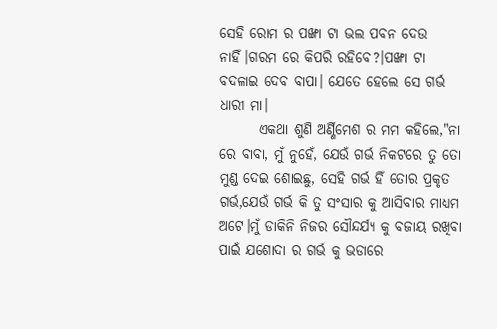ସେହି ରୋମ ର ପଙ୍ଖା ଟା ଭଲ ପବନ ଦେଉ ନାହିଁ।ଗରମ ରେ କିପରି ରହିବେ?।ପଙ୍ଖା ଟା ବଦଳାଇ ଦେବ ବାପା। ଯେତେ ହେଲେ ସେ ଗର୍ଭ ଧାରୀ ମା।
       ଏକଥା ଶୁଣି ଅର୍ଣ୍ଣିମେଶ ର ମମ କହିଲେ,"ନା ରେ ବାବା, ମୁଁ ନୁହେଁ, ଯେଉଁ ଗର୍ଭ ନିକଟରେ ତୁ ତୋ ମୁଣ୍ଡ ଦେଇ ଶୋଇଛୁ, ସେହି ଗର୍ଭ ହିଁ ତୋର ପ୍ରକୃତ ଗର୍ଭ,ଯେଉଁ ଗର୍ଭ କି ତୁ ସଂସାର କୁ ଆସିବାର ମାଧ୍ୟମ ଅଟେ।ମୁଁ ଡାକିନି ନିଜର ସୌନ୍ଦର୍ଯ୍ୟ କୁ ବଜାୟ ରଖିବା ପାଇଁ ଯଶୋଦା ର ଗର୍ଭ କୁ ଭଡାରେ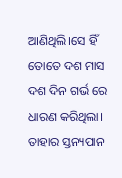ଆଣିଥିଲି।ସେ ହିଁ ତୋତେ ଦଶ ମାସ ଦଶ ଦିନ ଗର୍ଭ ରେ ଧାରଣ କରିଥିଲା। ତାହାର ସ୍ତନ୍ୟପାନ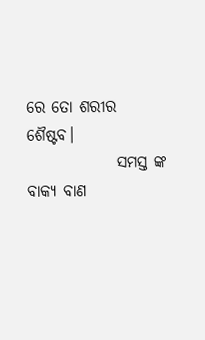ରେ ତୋ ଶରୀର ଶୈଷ୍ଟବ।
              ସମସ୍ତ ଙ୍କ ବାକ୍ୟ ବାଣ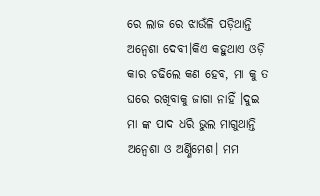ରେ ଲାଜ ରେ ଝାଉଁଳି ପଡ଼ିଥାନ୍ତି ଅନ୍ୱେଶା ଦେବୀ।କିଏ କହୁଥାଏ ଓଡ଼ି କାର ଚଢିଲେ କଣ ହେବ, ମା କୁ ତ ଘରେ ରଖିବାକୁ ଜାଗା ନାହିଁ ।ଦୁଇ ମା ଙ୍କ ପାଦ ଧରି ଭୁଲ ମାଗୁଥାନ୍ତି ଅନ୍ୱେଶା ଓ ଅର୍ଣ୍ଣିମେଶ। ମମ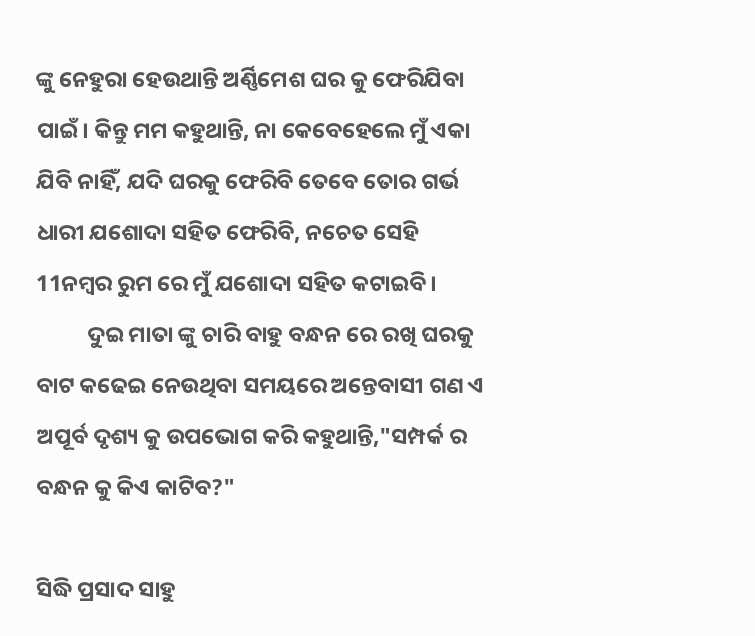ଙ୍କୁ ନେହୁରା ହେଉଥାନ୍ତି ଅର୍ଣ୍ଣିମେଶ ଘର କୁ ଫେରିଯିବା ପାଇଁ। କିନ୍ତୁ ମମ କହୁଥାନ୍ତି, ନା କେବେହେଲେ ମୁଁ ଏକା ଯିବି ନାହିଁ, ଯଦି ଘରକୁ ଫେରିବି ତେବେ ତୋର ଗର୍ଭ ଧାରୀ ଯଶୋଦା ସହିତ ଫେରିବି, ନଚେତ ସେହି 11ନମ୍ବର ରୁମ ରେ ମୁଁ ଯଶୋଦା ସହିତ କଟାଇବି।
          ଦୁଇ ମାତା ଙ୍କୁ ଚାରି ବାହୁ ବନ୍ଧନ ରେ ରଖି ଘରକୁ ବାଟ କଢେଇ ନେଉଥିବା ସମୟରେ ଅନ୍ତେବାସୀ ଗଣ ଏ ଅପୂର୍ବ ଦୃଶ୍ୟ କୁ ଉପଭୋଗ କରି କହୁଥାନ୍ତି,"ସମ୍ପର୍କ ର ବନ୍ଧନ କୁ କିଏ କାଟିବ?"

ସିଦ୍ଧି ପ୍ରସାଦ ସାହୁ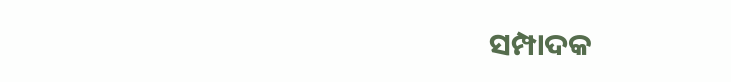ସମ୍ପାଦକ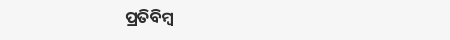ପ୍ରତିବିମ୍ବ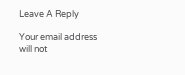Leave A Reply

Your email address will not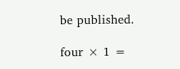be published.

four × 1 =